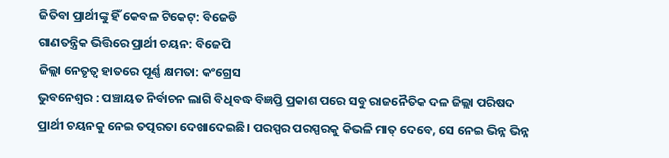ଜିତିବା ପ୍ରାର୍ଥୀଙ୍କୁ ହିଁ କେବଳ ଟିକେଟ୍: ବିଜେଡି
ଗାଣତନ୍ତ୍ରିକ ଭିତ୍ତିରେ ପ୍ରାର୍ଥୀ ଚୟନ: ବିଜେପି
ଜିଲ୍ଲା ନେତୃତ୍ବ ହାତରେ ପୂର୍ଣ୍ଣ କ୍ଷମତା: କଂଗ୍ରେସ
ଭୁବନେଶ୍ବର : ପଞ୍ଚାୟତ ନିର୍ବାଚନ ଲାଗି ବିଧିବଦ୍ଧ ବିଜ୍ଞପ୍ତି ପ୍ରକାଶ ପରେ ସବୁ ରାଜନୈତିକ ଦଳ ଜିଲ୍ଲା ପରିଷଦ ପ୍ରାର୍ଥୀ ଚୟନକୁ ନେଇ ତତ୍ପରତା ଦେଖାଦେଇଛି। ପରସ୍ପର ପରସ୍ପରକୁ କିଭଳି ମାତ୍ ଦେବେ, ସେ ନେଇ ଭିନ୍ନ ଭିନ୍ନ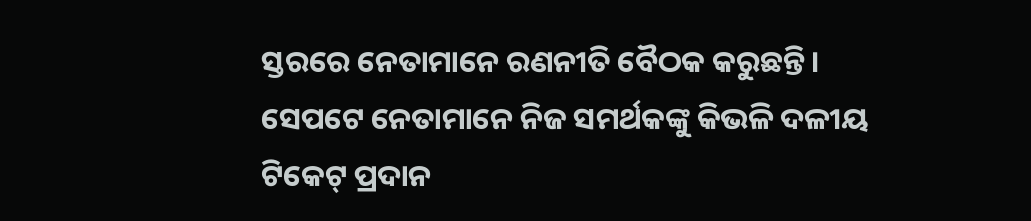ସ୍ତରରେ ନେତାମାନେ ରଣନୀତି ବୈଠକ କରୁଛନ୍ତି। ସେପଟେ ନେତାମାନେ ନିଜ ସମର୍ଥକଙ୍କୁ କିଭଳି ଦଳୀୟ ଟିକେଟ୍ ପ୍ରଦାନ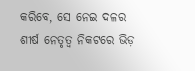କରିବେ, ସେ ନେଇ ଦଳର ଶୀର୍ଷ ନେତୃତ୍ବ ନିକଟରେ ଭିଡ଼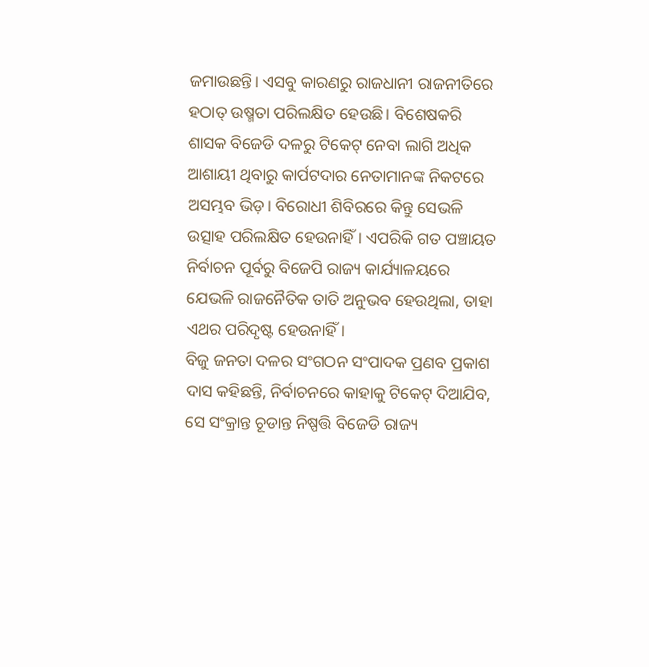ଜମାଉଛନ୍ତି। ଏସବୁ କାରଣରୁ ରାଜଧାନୀ ରାଜନୀତିରେ ହଠାତ୍ ଉଷ୍ମତା ପରିଲକ୍ଷିତ ହେଉଛି। ବିଶେଷକରି ଶାସକ ବିଜେଡି ଦଳରୁ ଟିକେଟ୍ ନେବା ଲାଗି ଅଧିକ ଆଶାୟୀ ଥିବାରୁ କାର୍ପଟଦାର ନେତାମାନଙ୍କ ନିକଟରେ ଅସମ୍ଭବ ଭିଡ଼। ବିରୋଧୀ ଶିବିରରେ କିନ୍ତୁ ସେଭଳି ଉତ୍ସାହ ପରିଲକ୍ଷିତ ହେଉନାହିଁ। ଏପରିକି ଗତ ପଞ୍ଚାୟତ ନିର୍ବାଚନ ପୂର୍ବରୁ ବିଜେପି ରାଜ୍ୟ କାର୍ଯ୍ୟାଳୟରେ ଯେଭଳି ରାଜନୈତିକ ତାତି ଅନୁଭବ ହେଉଥିଲା, ତାହା ଏଥର ପରିଦୃଷ୍ଟ ହେଉନାହିଁ।
ବିଜୁ ଜନତା ଦଳର ସଂଗଠନ ସଂପାଦକ ପ୍ରଣବ ପ୍ରକାଶ ଦାସ କହିଛନ୍ତି, ନିର୍ବାଚନରେ କାହାକୁ ଟିକେଟ୍ ଦିଆଯିବ, ସେ ସଂକ୍ରାନ୍ତ ଚୂଡାନ୍ତ ନିଷ୍ପତ୍ତି ବିଜେଡି ରାଜ୍ୟ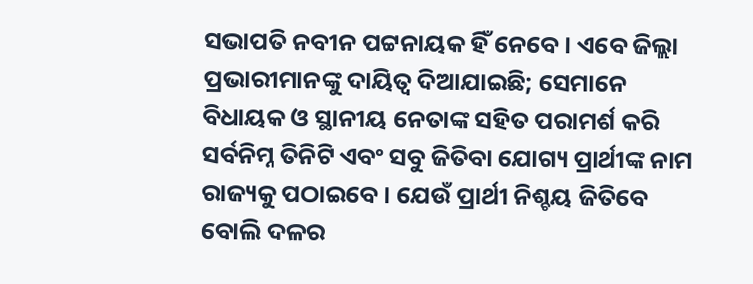ସଭାପତି ନବୀନ ପଟ୍ଟନାୟକ ହିଁ ନେବେ। ଏବେ ଜିଲ୍ଲା ପ୍ରଭାରୀମାନଙ୍କୁ ଦାୟିତ୍ବ ଦିଆଯାଇଛି; ସେମାନେ ବିଧାୟକ ଓ ସ୍ଥାନୀୟ ନେତାଙ୍କ ସହିତ ପରାମର୍ଶ କରି ସର୍ବନିମ୍ନ ତିନିଟି ଏବଂ ସବୁ ଜିତିବା ଯୋଗ୍ୟ ପ୍ରାର୍ଥୀଙ୍କ ନାମ ରାଜ୍ୟକୁ ପଠାଇବେ। ଯେଉଁ ପ୍ରାର୍ଥୀ ନିଶ୍ଚୟ ଜିତିବେ ବୋଲି ଦଳର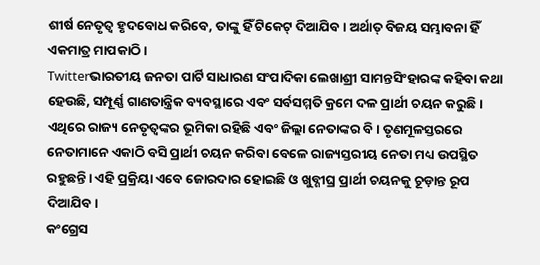ଶୀର୍ଷ ନେତୃତ୍ବ ହୃଦବୋଧ କରିବେ, ତାଙ୍କୁ ହିଁ ଟିକେଟ୍ ଦିଆଯିବ। ଅର୍ଥାତ୍ ବିଜୟ ସମ୍ଭାବନା ହିଁ ଏକମାତ୍ର ମାପକାଠି।
Twitterଭାରତୀୟ ଜନତା ପାର୍ଟି ସାଧାରଣ ସଂପାଦିକା ଲେଖାଶ୍ରୀ ସାମନ୍ତସିଂହାରଙ୍କ କହିବା କଥା ହେଉଛି, ସମ୍ପୂର୍ଣ୍ଣ ଗାଣତାନ୍ତ୍ରିକ ବ୍ୟବସ୍ଥାରେ ଏବଂ ସର୍ବସମ୍ମତି କ୍ରମେ ଦଳ ପ୍ରାର୍ଥୀ ଚୟନ କରୁଛି। ଏଥିରେ ରାଜ୍ୟ ନେତୃତ୍ବଙ୍କର ଭୂମିକା ରହିଛି ଏବଂ ଜିଲ୍ଲା ନେତାଙ୍କର ବି। ତୃଣମୂଳସ୍ତରରେ ନେତାମାନେ ଏକାଠି ବସି ପ୍ରାର୍ଥୀ ଚୟନ କରିବା ବେଳେ ରାଜ୍ୟସ୍ତରୀୟ ନେତା ମଧ୍ୟ ଉପସ୍ଥିତ ରହୁଛନ୍ତି। ଏହି ପ୍ରକ୍ରିୟା ଏବେ ଜୋରଦାର ହୋଇଛି ଓ ଖୁବ୍ଶୀଘ୍ର ପ୍ରାର୍ଥୀ ଚୟନକୁ ଚୂଡ଼ାନ୍ତ ରୂପ ଦିଆଯିବ।
କଂଗ୍ରେସ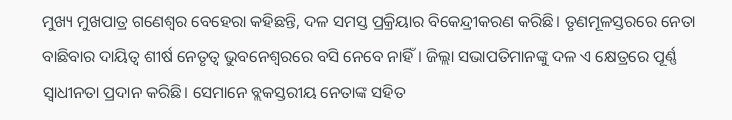ମୁଖ୍ୟ ମୁଖପାତ୍ର ଗଣେଶ୍ବର ବେହେରା କହିଛନ୍ତି, ଦଳ ସମସ୍ତ ପ୍ରକ୍ରିୟାର ବିକେନ୍ଦ୍ରୀକରଣ କରିଛି। ତୃଣମୂଳସ୍ତରରେ ନେତା ବାଛିବାର ଦାୟିତ୍ବ ଶୀର୍ଷ ନେତୃତ୍ବ ଭୁବନେଶ୍ବରରେ ବସି ନେବେ ନାହିଁ। ଜିଲ୍ଲା ସଭାପତିମାନଙ୍କୁ ଦଳ ଏ କ୍ଷେତ୍ରରେ ପୂର୍ଣ୍ଣ ସ୍ବାଧୀନତା ପ୍ରଦାନ କରିଛି। ସେମାନେ ବ୍ଲକସ୍ତରୀୟ ନେତାଙ୍କ ସହିତ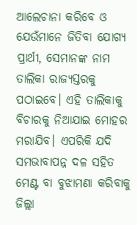ଆଲେଚାନା କରିବେ ଓ ଯେଉଁମାନେ ଜିତିବା ଯୋଗ୍ୟ ପ୍ରାର୍ଥୀ, ସେମାନଙ୍କ ନାମ ତାଲିକା ରାଜ୍ୟସ୍ତରକୁ ପଠାଇବେ। ଏହି ତାଲିକାକୁ ବିଚାରକୁ ନିଆଯାଇ ମୋହର ମରାଯିବ। ଏପରିକି ଯଦି ସମଭାବାପନ୍ନ ଦଳ ସହିତ ମେଣ୍ଟ ବା ବୁଝାମଣା କରିବାକୁ ଜିଲ୍ଲା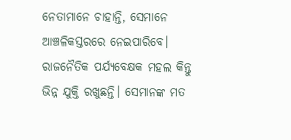ନେତାମାନେ ଚାହାନ୍ତି, ସେମାନେ ଆଞ୍ଚଳିକସ୍ତରରେ ନେଇପାରିବେ।
ରାଜନୈତିକ ପର୍ଯ୍ୟବେକ୍ଷକ ମହଲ କିନ୍ତୁ ଭିନ୍ନ ଯୁକ୍ତି ରଖୁଛନ୍ତି। ସେମାନଙ୍କ ମତ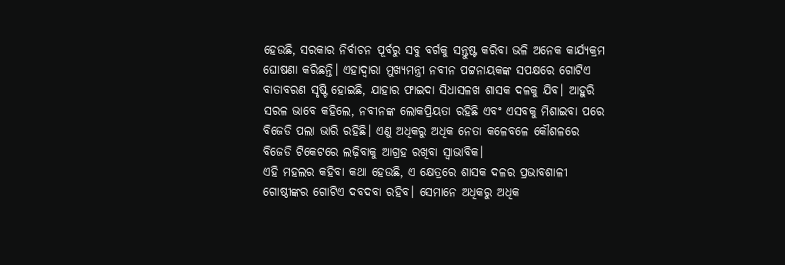ହେଉଛି, ସରକାର ନିର୍ବାଚନ ପୂର୍ବରୁ ସବୁ ବର୍ଗକୁ ସନ୍ତୁଷ୍ଟ କରିବା ଭଳି ଅନେକ କାର୍ଯ୍ୟକ୍ରମ ଘୋଷଣା କରିଛନ୍ତି। ଏହାଦ୍ବାରା ମୁଖ୍ୟମନ୍ତ୍ରୀ ନବୀନ ପଟ୍ଟନାୟକଙ୍କ ସପକ୍ଷରେ ଗୋଟିଏ ବାତାବରଣ ସୃଷ୍ଟି ହୋଇଛି, ଯାହାର ଫାଇଦା ସିଧାସଳଖ ଶାସକ ଦଳକୁ ଯିବ। ଆହୁରି ସରଳ ଭାବେ କହିଲେ, ନବୀନଙ୍କ ଲୋକପ୍ରିୟତା ରହିଛି ଏବଂ ଏସବକୁ ମିଶାଇବା ପରେ ବିଜେଡି ପଲା ଭାରି ରହିଛି। ଏଣୁ ଅଧିକରୁ ଅଧିକ ନେତା କଳେବଳେ କୌଶଳରେ ବିଜେଡି ଟିକେଟରେ ଲଢ଼ିବାକୁ ଆଗ୍ରହ ରଖିବା ସ୍ବାଭାବିକ।
ଏହି ମହଲର କହିବା କଥା ହେଉଛି, ଏ କ୍ଷେତ୍ରରେ ଶାସକ ଦଳର ପ୍ରଭାବଶାଳୀ ଗୋଷ୍ଠୀଙ୍କର ଗୋଟିଏ ଦବଦବା ରହିବ। ସେମାନେ ଅଧିକରୁ ଅଧିକ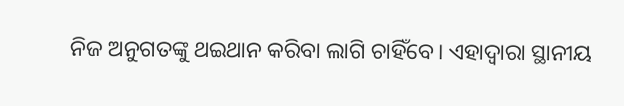ନିଜ ଅନୁଗତଙ୍କୁ ଥଇଥାନ କରିବା ଲାଗି ଚାହିଁବେ। ଏହାଦ୍ବାରା ସ୍ଥାନୀୟ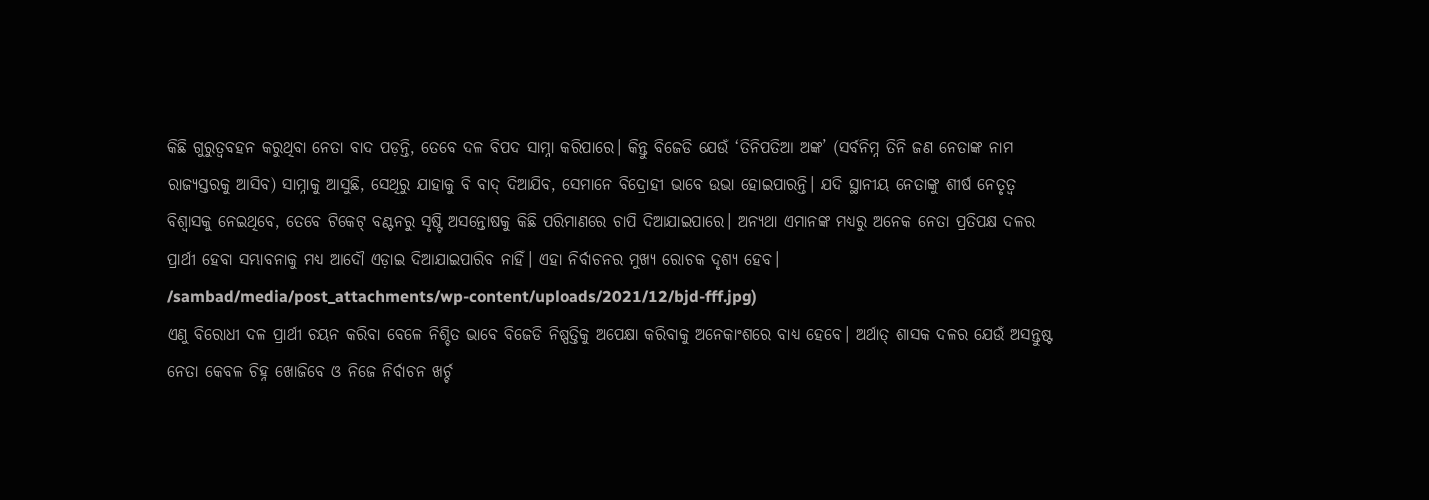କିଛି ଗୁରୁତ୍ବବହନ କରୁଥିବା ନେତା ବାଦ ପଡ଼ନ୍ତି, ତେବେ ଦଳ ବିପଦ ସାମ୍ନା କରିପାରେ। କିନ୍ତୁ ବିଜେଡି ଯେଉଁ ‘ତିନିପତିଆ ଅଙ୍କ’ (ସର୍ବନିମ୍ନ ତିନି ଜଣ ନେତାଙ୍କ ନାମ ରାଜ୍ୟସ୍ତରକୁ ଆସିବ) ସାମ୍ନାକୁ ଆସୁଛି, ସେଥିରୁ ଯାହାକୁ ବି ବାଦ୍ ଦିଆଯିବ, ସେମାନେ ବିଦ୍ରୋହୀ ଭାବେ ଉଭା ହୋଇପାରନ୍ତି। ଯଦି ସ୍ଥାନୀୟ ନେତାଙ୍କୁ ଶୀର୍ଷ ନେତୃତ୍ବ ବିଶ୍ବାସକୁ ନେଇଥିବେ, ତେବେ ଟିକେଟ୍ ବଣ୍ଟନରୁ ସୃଷ୍ଟି ଅସନ୍ତୋଷକୁ କିଛି ପରିମାଣରେ ଚାପି ଦିଆଯାଇପାରେ। ଅନ୍ୟଥା ଏମାନଙ୍କ ମଧ୍ୟରୁ ଅନେକ ନେତା ପ୍ରତିପକ୍ଷ ଦଳର ପ୍ରାର୍ଥୀ ହେବା ସମ୍ଭାବନାକୁ ମଧ୍ୟ ଆଦୌ ଏଡ଼ାଇ ଦିଆଯାଇପାରିବ ନାହିଁ। ଏହା ନିର୍ବାଚନର ମୁଖ୍ୟ ରୋଚକ ଦୃଶ୍ୟ ହେବ।
/sambad/media/post_attachments/wp-content/uploads/2021/12/bjd-fff.jpg)
ଏଣୁ ବିରୋଧୀ ଦଳ ପ୍ରାର୍ଥୀ ଚୟନ କରିବା ବେଳେ ନିଶ୍ଚିତ ଭାବେ ବିଜେଡି ନିଷ୍ପତ୍ତିକୁ ଅପେକ୍ଷା କରିବାକୁ ଅନେକାଂଶରେ ବାଧ୍ୟ ହେବେ। ଅର୍ଥାତ୍ ଶାସକ ଦଳର ଯେଉଁ ଅସନ୍ତୁଷ୍ଟ ନେତା କେବଳ ଚିହ୍ନ ଖୋଜିବେ ଓ ନିଜେ ନିର୍ବାଚନ ଖର୍ଚ୍ଚ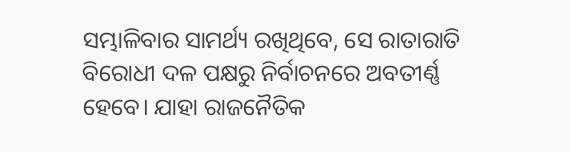ସମ୍ଭାଳିବାର ସାମର୍ଥ୍ୟ ରଖିଥିବେ, ସେ ରାତାରାତି ବିରୋଧୀ ଦଳ ପକ୍ଷରୁ ନିର୍ବାଚନରେ ଅବତୀର୍ଣ୍ଣ ହେବେ। ଯାହା ରାଜନୈତିକ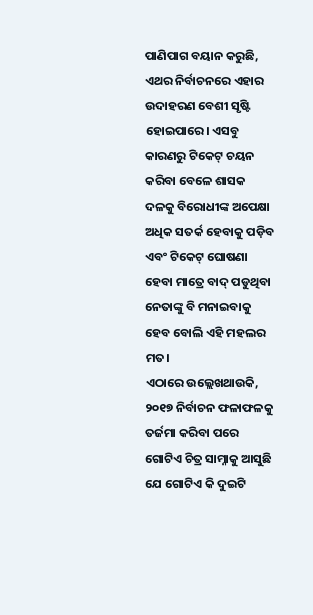ପାଣିପାଗ ବୟାନ କରୁଛି, ଏଥର ନିର୍ବାଚନରେ ଏହାର ଉଦାହରଣ ବେଶୀ ସୃଷ୍ଟି ହୋଇପାରେ। ଏସବୁ କାରଣରୁ ଟିକେଟ୍ ଚୟନ କରିବା ବେଳେ ଶାସକ ଦଳକୁ ବିରୋଧୀଙ୍କ ଅପେକ୍ଷା ଅଧିକ ସତର୍କ ହେବାକୁ ପଡ଼ିବ ଏବଂ ଟିକେଟ୍ ଘୋଷଣା ହେବା ମାତ୍ରେ ବାଦ୍ ପଡୁଥିବା ନେତାଙ୍କୁ ବି ମନାଇବାକୁ ହେବ ବୋଲି ଏହି ମହଲର ମତ।
ଏଠାରେ ଉଲ୍ଲେଖଥାଉକି, ୨୦୧୭ ନିର୍ବାଚନ ଫଳାଫଳକୁ ତର୍ଜମା କରିବା ପରେ ଗୋଟିଏ ଚିତ୍ର ସାମ୍ନାକୁ ଆସୁଛି ଯେ ଗୋଟିଏ କି ଦୁଇଟି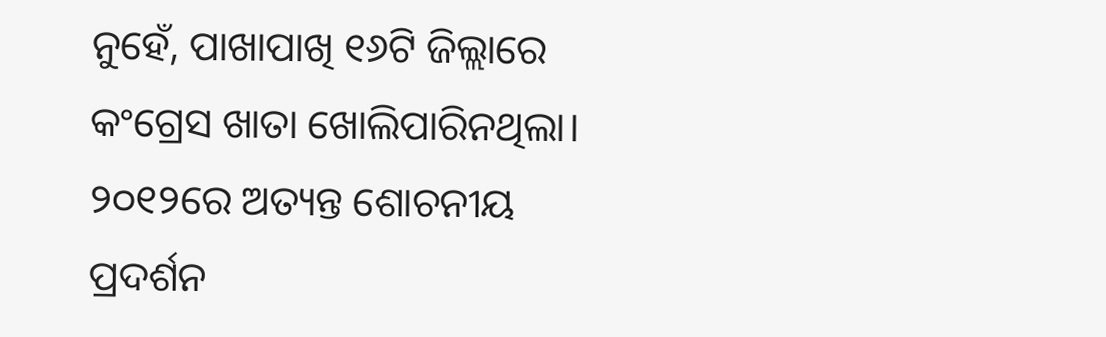ନୁହେଁ, ପାଖାପାଖି ୧୬ଟି ଜିଲ୍ଲାରେ କଂଗ୍ରେସ ଖାତା ଖୋଲିପାରିନଥିଲା। ୨୦୧୨ରେ ଅତ୍ୟନ୍ତ ଶୋଚନୀୟ ପ୍ରଦର୍ଶନ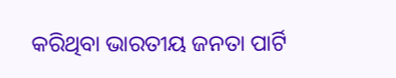କରିଥିବା ଭାରତୀୟ ଜନତା ପାର୍ଟି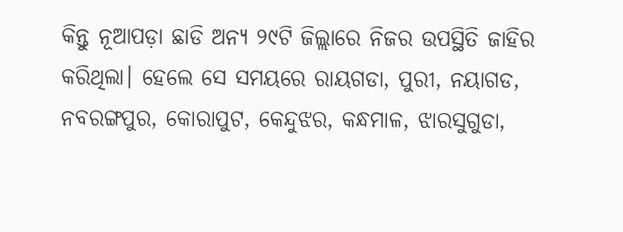କିନ୍ତୁ ନୂଆପଡ଼ା ଛାଡି ଅନ୍ୟ ୨୯ଟି ଜିଲ୍ଲାରେ ନିଜର ଉପସ୍ଥିତି ଜାହିର କରିଥିଲା। ହେଲେ ସେ ସମୟରେ ରାୟଗଡା, ପୁରୀ, ନୟାଗଡ, ନବରଙ୍ଗପୁର, କୋରାପୁଟ, କେନ୍ଦୁଝର, କନ୍ଧମାଳ, ଝାରସୁଗୁଡା,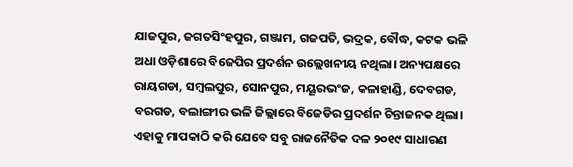ଯାଜପୁର, ଜଗତସିଂହପୁର, ଗଞ୍ଜାମ, ଗଜପତି, ଭଦ୍ରକ, ବୌଦ୍ଧ, କଟକ ଭଳି ଅଧା ଓଡ଼ିଶାରେ ବିଜେପିର ପ୍ରଦର୍ଶନ ଉଲ୍ଲେଖନୀୟ ନଥିଲା। ଅନ୍ୟପକ୍ଷରେ ରାୟଗଡା, ସମ୍ବଲପୁର, ସୋନପୁର, ମୟୂରଭଂଜ, କଳାହାଣ୍ଡି, ଦେବଗଡ, ବରଗଡ, ବଲାଙ୍ଗୀର ଭଳି ଜିଲ୍ଲାରେ ବିଜେଡିର ପ୍ରଦର୍ଶନ ଚିନ୍ତାଜନକ ଥିଲା।
ଏହାକୁ ମାପକାଠି କରି ଯେବେ ସବୁ ରାଜନୈତିକ ଦଳ ୨୦୧୯ ସାଧାରଣ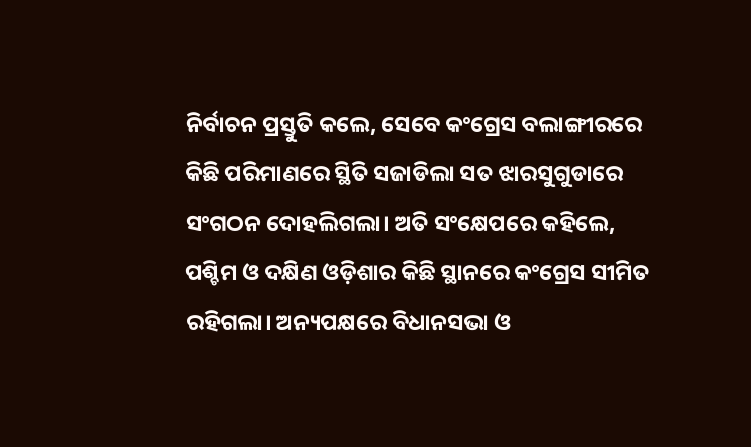ନିର୍ବାଚନ ପ୍ରସ୍ତୁତି କଲେ, ସେବେ କଂଗ୍ରେସ ବଲାଙ୍ଗୀରରେ କିଛି ପରିମାଣରେ ସ୍ଥିତି ସଜାଡିଲା ସତ ଝାରସୁଗୁଡାରେ ସଂଗଠନ ଦୋହଲିଗଲା। ଅତି ସଂକ୍ଷେପରେ କହିଲେ, ପଶ୍ଚିମ ଓ ଦକ୍ଷିଣ ଓଡ଼ିଶାର କିଛି ସ୍ଥାନରେ କଂଗ୍ରେସ ସୀମିତ ରହିଗଲା। ଅନ୍ୟପକ୍ଷରେ ବିଧାନସଭା ଓ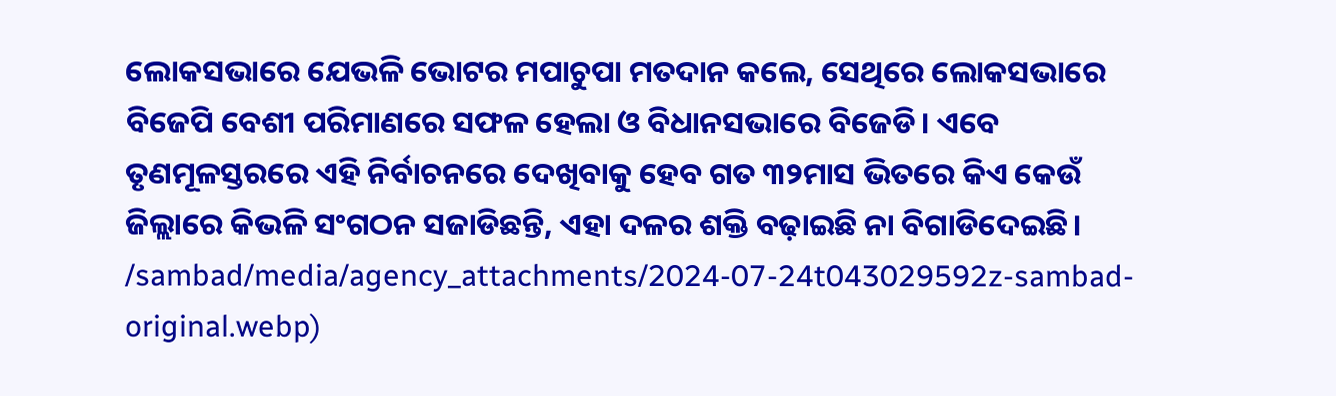ଲୋକସଭାରେ ଯେଭଳି ଭୋଟର ମପାଚୁପା ମତଦାନ କଲେ, ସେଥିରେ ଲୋକସଭାରେ ବିଜେପି ବେଶୀ ପରିମାଣରେ ସଫଳ ହେଲା ଓ ବିଧାନସଭାରେ ବିଜେଡି। ଏବେ ତୃଣମୂଳସ୍ତରରେ ଏହି ନିର୍ବାଚନରେ ଦେଖିବାକୁ ହେବ ଗତ ୩୨ମାସ ଭିତରେ କିଏ କେଉଁ ଜିଲ୍ଲାରେ କିଭଳି ସଂଗଠନ ସଜାଡିଛନ୍ତି, ଏହା ଦଳର ଶକ୍ତି ବଢ଼ାଇଛି ନା ବିଗାଡିଦେଇଛି।
/sambad/media/agency_attachments/2024-07-24t043029592z-sambad-original.webp)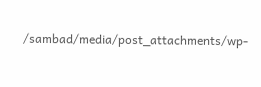/sambad/media/post_attachments/wp-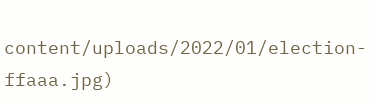content/uploads/2022/01/election-ffaaa.jpg)